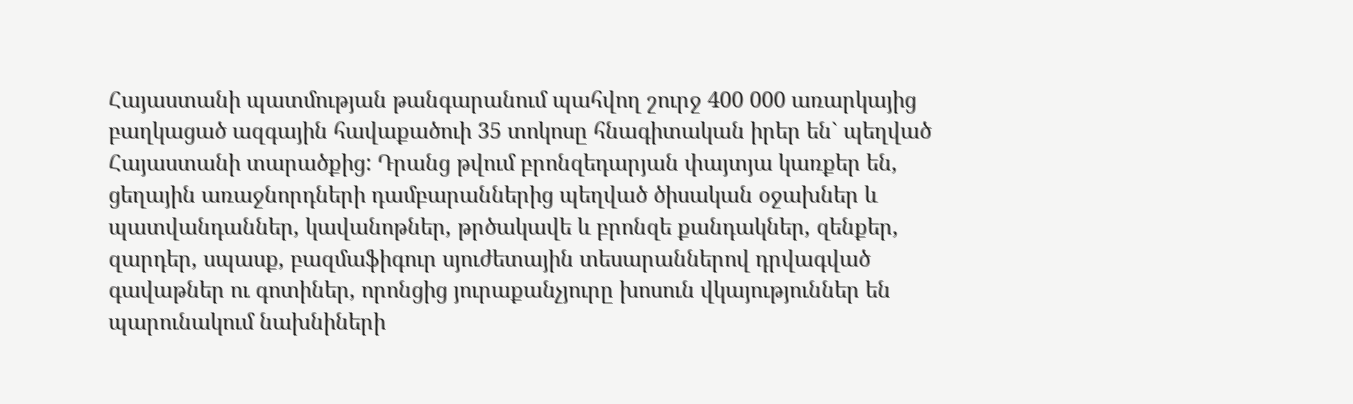Հայաստանի պատմության թանգարանում պահվող շուրջ 400 000 առարկայից բաղկացած ազգային հավաքածուի 35 տոկոսը հնագիտական իրեր են` պեղված Հայաստանի տարածքից: Դրանց թվում բրոնզեդարյան փայտյա կառքեր են, ցեղային առաջնորդների դամբարաններից պեղված ծիսական օջախներ և պատվանդաններ, կավանոթներ, թրծակավե և բրոնզե քանդակներ, զենքեր, զարդեր, սպասք, բազմաֆիգուր սյուժետային տեսարաններով դրվագված գավաթներ ու գոտիներ, որոնցից յուրաքանչյուրը խոսուն վկայություններ են պարունակում նախնիների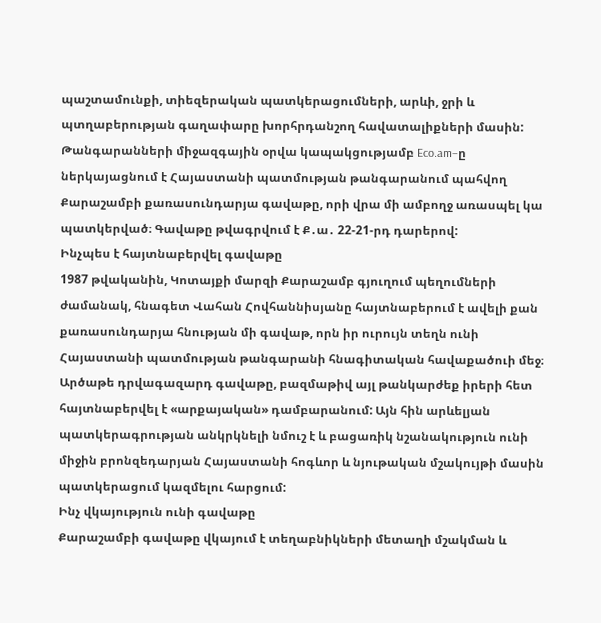պաշտամունքի, տիեզերական պատկերացումների, արևի, ջրի և պտղաբերության գաղափարը խորհրդանշող հավատալիքների մասին:
Թանգարանների միջազգային օրվա կապակցությամբ Eco.am–ը ներկայացնում է Հայաստանի պատմության թանգարանում պահվող Քարաշամբի քառասունդարյա գավաթը, որի վրա մի ամբողջ առասպել կա պատկերված։ Գավաթը թվագրվում է Ք․ա․ 22-21-րդ դարերով:
Ինչպես է հայտնաբերվել գավաթը
1987 թվականին, Կոտայքի մարզի Քարաշամբ գյուղում պեղումների ժամանակ, հնագետ Վահան Հովհաննիսյանը հայտնաբերում է ավելի քան քառասունդարյա հնության մի գավաթ, որն իր ուրույն տեղն ունի Հայաստանի պատմության թանգարանի հնագիտական հավաքածուի մեջ։
Արծաթե դրվագազարդ գավաթը, բազմաթիվ այլ թանկարժեք իրերի հետ հայտնաբերվել է «արքայական» դամբարանում: Այն հին արևելյան պատկերագրության անկրկնելի նմուշ է և բացառիկ նշանակություն ունի միջին բրոնզեդարյան Հայաստանի հոգևոր և նյութական մշակույթի մասին պատկերացում կազմելու հարցում:
Ինչ վկայություն ունի գավաթը
Քարաշամբի գավաթը վկայում է տեղաբնիկների մետաղի մշակման և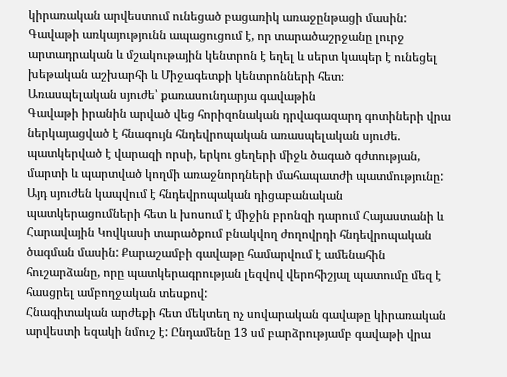կիրառական արվեստում ունեցած բացառիկ առաջընթացի մասին: Գավաթի առկայությունն ապացուցում է, որ տարածաշրջանը լուրջ արտադրական և մշակութային կենտրոն է եղել և սերտ կապեր է ունեցել խեթական աշխարհի և Միջագետքի կենտրոնների հետ։
Առասպելական սյուժե՝ քառասունդարյա գավաթին
Գավաթի իրանին արված վեց հորիզոնական դրվագազարդ գոտիների վրա ներկայացված է հնագույն հնդեվրոպական առասպելական սյուժե. պատկերված է վարազի որսի, երկու ցեղերի միջև ծագած գժտության, մարտի և պարտված կողմի առաջնորդների մահապատժի պատմությունը: Այդ սյուժեն կապվում է հնդեվրոպական դիցաբանական պատկերացումների հետ և խոսում է միջին բրոնզի դարում Հայաստանի և Հարավային Կովկասի տարածքում բնակվող ժողովրդի հնդեվրոպական ծագման մասին: Քարաշամբի գավաթը համարվում է ամենահին հուշարձանը, որը պատկերագրության լեզվով վերոհիշյալ պատումը մեզ է հասցրել ամբողջական տեսքով:
Հնագիտական արժեքի հետ մեկտեղ ոչ սովարական գավաթը կիրառական արվեստի եզակի նմուշ է: Ընդամենը 13 սմ բարձրությամբ գավաթի վրա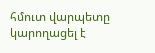հմուտ վարպետը կարողացել է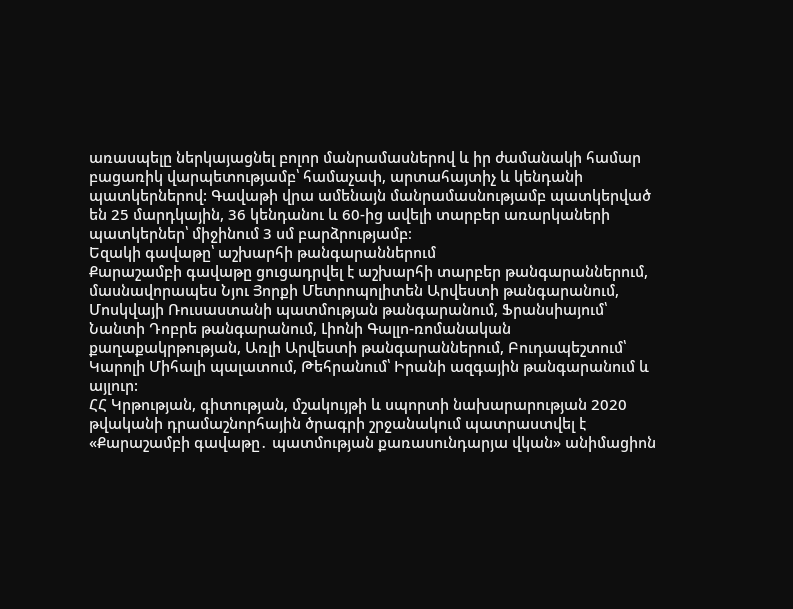առասպելը ներկայացնել բոլոր մանրամասներով և իր ժամանակի համար բացառիկ վարպետությամբ՝ համաչափ, արտահայտիչ և կենդանի պատկերներով: Գավաթի վրա ամենայն մանրամասնությամբ պատկերված են 25 մարդկային, 36 կենդանու և 60-ից ավելի տարբեր առարկաների պատկերներ՝ միջինում 3 սմ բարձրությամբ։
Եզակի գավաթը՝ աշխարհի թանգարաններում
Քարաշամբի գավաթը ցուցադրվել է աշխարհի տարբեր թանգարաններում, մասնավորապես Նյու Յորքի Մետրոպոլիտեն Արվեստի թանգարանում, Մոսկվայի Ռուսաստանի պատմության թանգարանում, Ֆրանսիայում՝ Նանտի Դոբրե թանգարանում, Լիոնի Գալլո-ռոմանական քաղաքակրթության, Առլի Արվեստի թանգարաններում, Բուդապեշտում՝ Կարոլի Միհալի պալատում, Թեհրանում՝ Իրանի ազգային թանգարանում և այլուր:
ՀՀ Կրթության, գիտության, մշակույթի և սպորտի նախարարության 2020 թվականի դրամաշնորհային ծրագրի շրջանակում պատրաստվել է «Քարաշամբի գավաթը․ պատմության քառասունդարյա վկան» անիմացիոն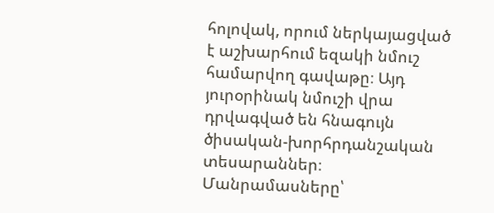հոլովակ, որում ներկայացված է աշխարհում եզակի նմուշ համարվող գավաթը։ Այդ յուրօրինակ նմուշի վրա դրվագված են հնագույն ծիսական-խորհրդանշական տեսարաններ։
Մանրամասները՝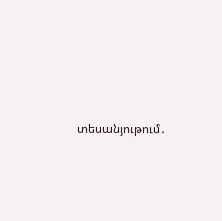տեսանյութում․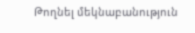Թողնել մեկնաբանություն